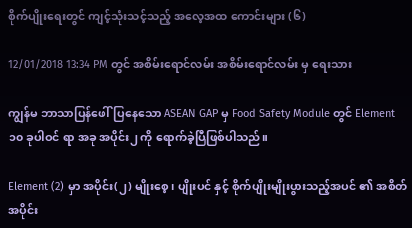စိုက်ပျိုးရေးတွင် ကျင့်သုံးသင့်သည့် အလေ့အထ ကောင်းများ (၆)

12/01/2018 13:34 PM တွင် အစိမ်းရောင်လမ်း အစိမ်းရောင်လမ်း မှ ရေးသား

ကျွန်မ ဘာသာပြန်ဖေါ်ပြနေသော ASEAN GAP မှ Food Safety Module တွင် Element ၁၀ ခုပါဝင် ရာ အခု အပိုင်း၂ ကို ရောက်ခဲ့ပြီဖြစ်ပါသည်။

Element (2) မှာ အပိုင်း(၂) မျိုးစေ့ ၊ ပျိုးပင် နှင့် စိုက်ပျိုးမျိုးပွားသည့်အပင် ၏ အစိတ်အပိုင်း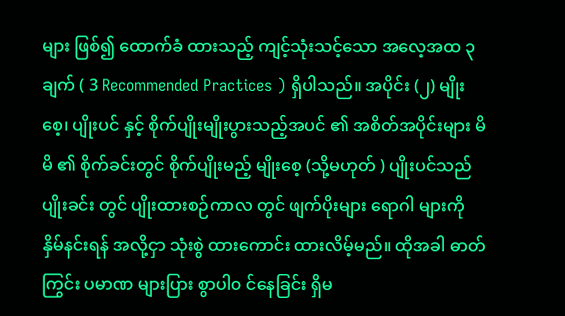များ ဖြစ်၍ ထောက်ခံ ထားသည့် ကျင့်သုံးသင့်သော အလေ့အထ ၃ ချက် ( 3 Recommended Practices ) ရှိပါသည်။ အပိုင်း (၂) မျိုးစေ့၊ ပျိုးပင် နှင့် စိုက်ပျိုးမျိုးပွားသည့်အပင် ၏ အစိတ်အပိုင်းများ မိမိ ၏ စိုက်ခင်းတွင် စိုက်ပျိုးမည့် မျိုးစေ့ (သို့မဟုတ် ) ပျိုးပင်သည် ပျိုးခင်း တွင် ပျိုးထားစဉ်ကာလ တွင် ဖျက်ပိုးများ ရောဂါ များကို နှိမ်နင်းရန် အလို့ငှာ သုံးစွဲ ထားကောင်း ထားလိမ့်မည်။ ထိုအခါ ဓာတ်ကြွင်း ပမာဏ များပြား စွာပါ၀ င်နေခြင်း ရှိမ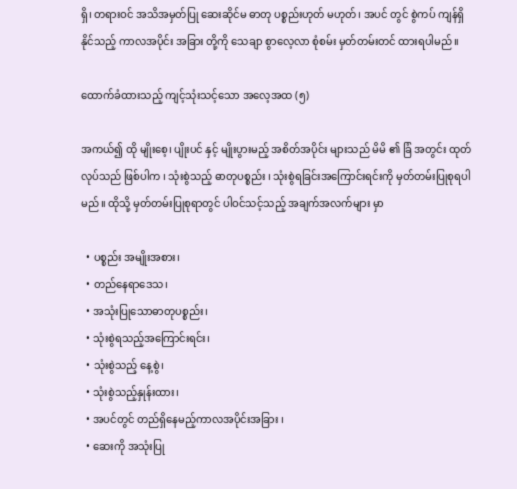ရှိ၊ တရားဝင် အသိအမှတ်ပြု ဆေးဆိုင်မ ဓာတု ပစ္စည်းဟုတ် မဟုတ်၊ အပင် တွင် စွဲကပ် ကျန်ရှိနိုင်သည့် ကာလအပိုင်း အခြား တို့ကို သေချာ စွာလေ့လာ စုံစမ်း မှတ်တမ်းတင် ထားရပါမည်။

ထောက်ခံထားသည့် ကျင့်သုံးသင့်သော အလေ့အထ (၅)

အကယ်၍ ထို မျိုးစေ့၊ ပျိုးပင် နှင့် မျိုးပွားမည့် အစိတ်အပိုင်း များသည် မိမိ ၏ ခြံ အတွင်း ထုတ်လုပ်သည် ဖြစ်ပါက ၊ သုံးစွဲသည့် ဓာတုပစ္စည်း ၊ သုံးစွဲရခြင်းအကြောင်းရင်းကို မှတ်တမ်းပြုစုရပါမည်။ ထိုသို့ မှတ်တမ်းပြုစုရာတွင် ပါဝင်သင့်သည့် အချက်အလက်များ မှာ

  • ပစ္စည်း အမျိုးအစား၊
  • တည်နေရာဒေသ၊
  • အသုံးပြုသောဓာတုပစ္စည်း၊
  • သုံးစွဲရသည့်အကြောင်းရင်း၊
  • သုံးစွဲသည့် နေ့စွဲ၊
  • သုံးစွဲသည့်နှုန်းထား၊
  • အပင်တွင် တည်ရှိနေမည့်ကာလအပိုင်းအခြား ၊
  • ဆေးကို အသုံးပြု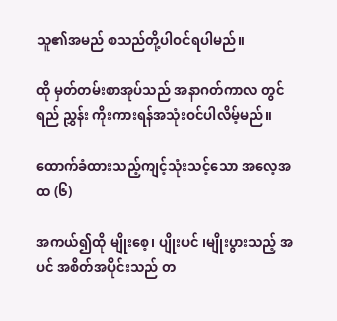သူ၏အမည် စသည်တို့ပါဝင်ရပါမည်။

ထို မှတ်တမ်းစာအုပ်သည် အနာဂတ်ကာလ တွင် ရည် ညွှန်း ကိုးကားရန်အသုံးဝင်ပါလိမ့်မည်။

ထောက်ခံထားသည့်ကျင့်သုံးသင့်သော အလေ့အထ (၆)

အကယ်၍ထို မျိုးစေ့၊ ပျိုးပင် ၊မျိုးပွားသည့် အပင် အစိတ်အပိုင်းသည် တ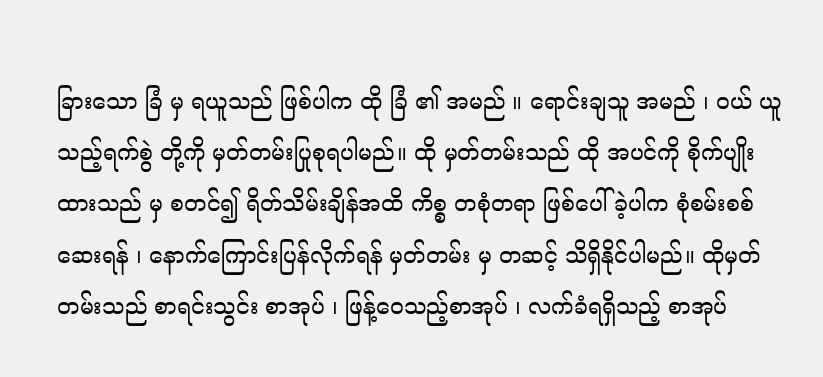ခြားသော ခြံ မှ ရယူသည် ဖြစ်ပါက ထို ခြံ ၏ အမည် ။ ရောင်းချသူ အမည် ၊ ဝယ် ယူသည့်ရက်စွဲ တို့ကို မှတ်တမ်းပြုစုရပါမည်။ ထို မှတ်တမ်းသည် ထို အပင်ကို စိုက်ပျိုး ထားသည် မှ စတင်၍ ရိတ်သိမ်းချိန်အထိ ကိစ္စ တစုံတရာ ဖြစ်ပေါ်ခဲ့ပါက စုံစမ်းစစ်ဆေးရန် ၊ နောက်ကြောင်းပြန်လိုက်ရန် မှတ်တမ်း မှ တဆင့် သိရှိနိုင်ပါမည်။ ထိုမှတ်တမ်းသည် စာရင်းသွင်း စာအုပ် ၊ ဖြန့်ဝေသည့်စာအုပ် ၊ လက်ခံရရှိသည့် စာအုပ်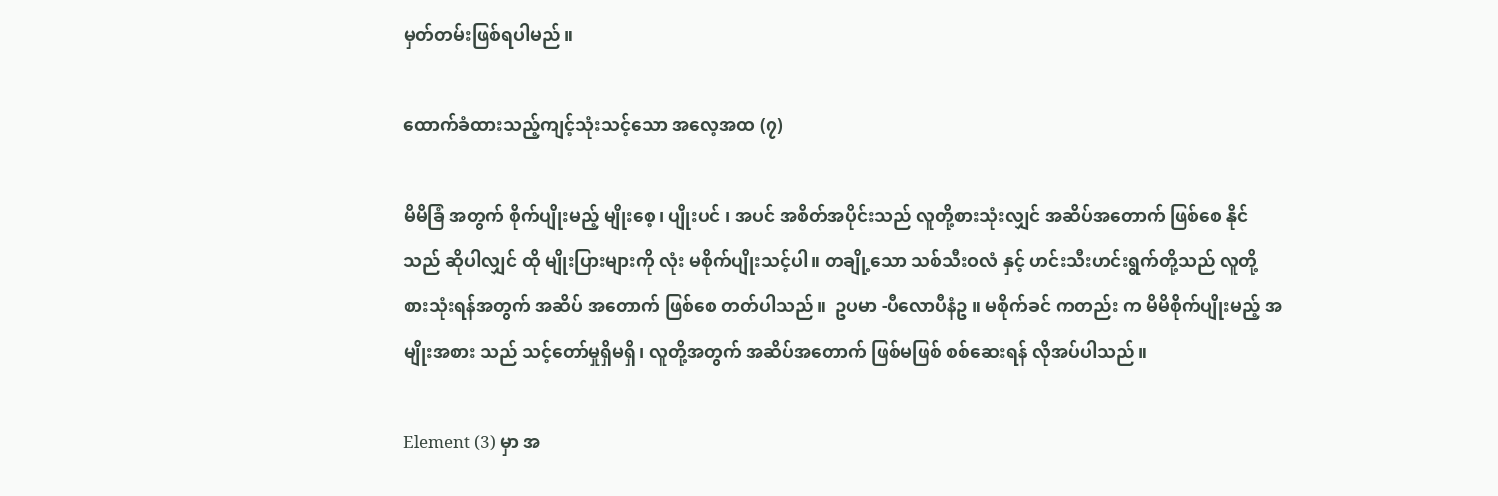မှတ်တမ်းဖြစ်ရပါမည်။

ထောက်ခံထားသည့်ကျင့်သုံးသင့်သော အလေ့အထ (၇)

မိမိခြံ အတွက် စိုက်ပျိုးမည့် မျိုးစေ့၊ ပျိုးပင် ၊ အပင် အစိတ်အပိုင်းသည် လူတို့စားသုံးလျှင် အဆိပ်အတောက် ဖြစ်စေ နိုင်သည် ဆိုပါလျှင် ထို မျိုးပြားများကို လုံး မစိုက်ပျိုးသင့်ပါ။ တချို့သော သစ်သီးဝလံ နှင့် ဟင်းသီးဟင်းရွက်တို့သည် လူတို့ စားသုံးရန်အတွက် အဆိပ် အတောက် ဖြစ်စေ တတ်ပါသည်။  ဥပမာ -ပီလောပီနံဥ ။ မစိုက်ခင် ကတည်း က မိမိစိုက်ပျိုးမည့် အမျိုးအစား သည် သင့်တော်မှုရှိမရှိ၊ လူတို့အတွက် အဆိပ်အတောက် ဖြစ်မဖြစ် စစ်ဆေးရန် လိုအပ်ပါသည်။

Element (3) မှာ အ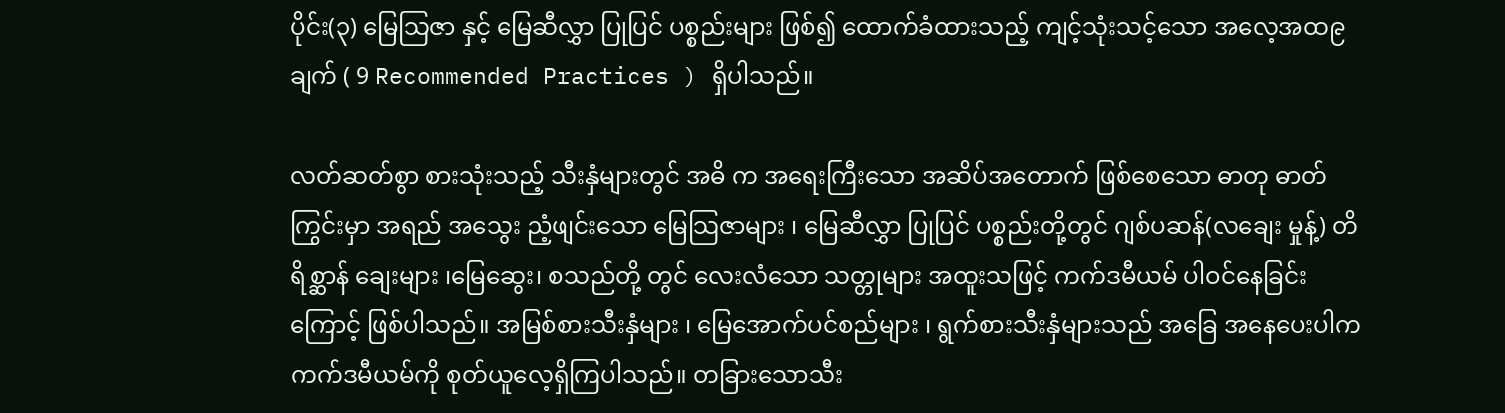ပိုင်း(၃) မြေသြဇာ နှင့် မြေဆီလွှာ ပြုပြင် ပစ္စည်းများ ဖြစ်၍ ထောက်ခံထားသည့် ကျင့်သုံးသင့်သော အလေ့အထ၉ ချက် ( 9 Recommended Practices ) ရှိပါသည်။

လတ်ဆတ်စွာ စားသုံးသည့် သီးနှံများတွင် အဓိ က အရေးကြီးသော အဆိပ်အတောက် ဖြစ်စေသော ဓာတု ဓာတ်ကြွင်းမှာ အရည် အသွေး ညံ့ဖျင်းသော မြေသြဇာများ ၊ မြေဆီလွှာ ပြုပြင် ပစ္စည်းတို့တွင် ဂျစ်ပဆန်(လချေး မှုန့်) တိရိစ္ဆာန် ချေးများ ၊မြေဆွေး၊ စသည်တို့ တွင် လေးလံသော သတ္တုများ အထူးသဖြင့် ကက်ဒမီယမ် ပါဝင်နေခြင်းကြောင့် ဖြစ်ပါသည်။ အမြစ်စားသီးနှံများ ၊ မြေအောက်ပင်စည်များ ၊ ရွက်စားသီးနှံများသည် အခြေ အနေပေးပါက ကက်ဒမီယမ်ကို စုတ်ယူလေ့ရှိကြပါသည်။ တခြားသောသီး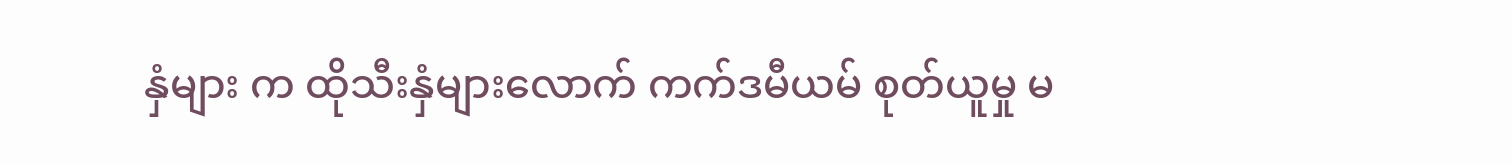နှံများ က ထိုသီးနှံများလောက် ကက်ဒမီယမ် စုတ်ယူမှု မ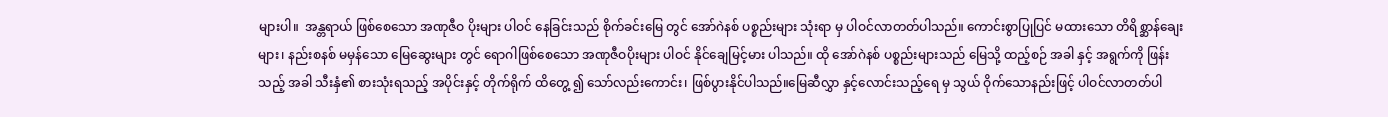များပါ။  အန္တရာယ် ဖြစ်စေသော အဏုဇီဝ ပိုးများ ပါဝင် နေခြင်းသည် စိုက်ခင်းမြေ တွင် အော်ဂဲနစ် ပစ္စည်းများ သုံးရာ မှ ပါဝင်လာတတ်ပါသည်။ ကောင်းစွာပြုပြင် မထားသော တိရိစ္ဆာန်ချေးများ၊ နည်းစနစ် မမှန်သော မြေဆွေးများ တွင် ရောဂါဖြစ်စေသော အဏုဇီဝပိုးများ ပါဝင် နိုင်ချေမြင့်မား ပါသည်။ ထို အော်ဂဲနစ် ပစ္စည်းများသည် မြေသို့ ထည့်စဉ် အခါ နှင့် အရွက်ကို ဖြန်းသည့် အခါ သီးနှံ၏ စားသုံးရသည့် အပိုင်းနှင့် တိုက်ရိုက် ထိတွေ့ ၍ သော်လည်းကောင်း၊ ဖြစ်ပွားနိုင်ပါသည်။မြေဆီလွှာ နှင့်လောင်းသည့်ရေ မှ သွယ် ဝိုက်သောနည်းဖြင့် ပါဝင်လာတတ်ပါ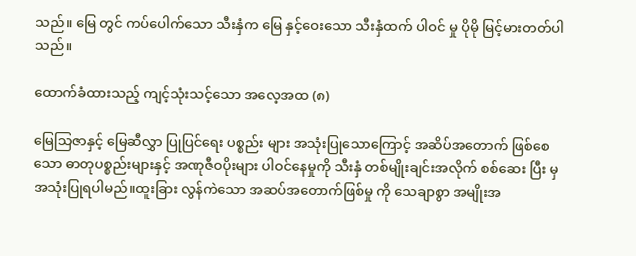သည်။ မြေ တွင် ကပ်ပေါက်သော သီးနှံက မြေ နှင့်ဝေးသော သီးနှံထက် ပါဝင် မှု ပိုမို မြင့်မားတတ်ပါသည်။

ထောက်ခံထားသည့် ကျင့်သုံးသင့်သော အလေ့အထ (၈)

မြေသြဇာနှင့် မြေဆီလွှာ ပြုပြင်ရေး ပစ္စည်း များ အသုံးပြုသောကြောင့် အဆိပ်အတောက် ဖြစ်စေသော ဓာတုပစ္စည်းများနှင့် အဏုဇီဝပိုးများ ပါဝင်နေမှုကို သီးနှံ တစ်မျိုးချင်းအလိုက် စစ်ဆေး ပြီး မှ အသုံးပြုရပါမည်။ထူးခြား လွန်ကဲသော အဆပ်အတောက်ဖြစ်မှု ကို သေချာစွာ အမျိုးအ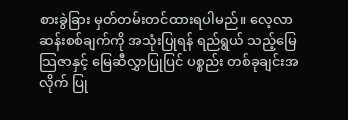စားခွဲခြား မှတ်တမ်းတင်ထားရပါမည်။ လေ့လာ ဆန်းစစ်ချက်ကို အသုံးပြုရန် ရည်ရွယ် သည့်မြေသြဇာနှင့် မြေဆီလွှာပြုပြင် ပစ္စည်း တစ်ခုချင်းအလိုက် ပြု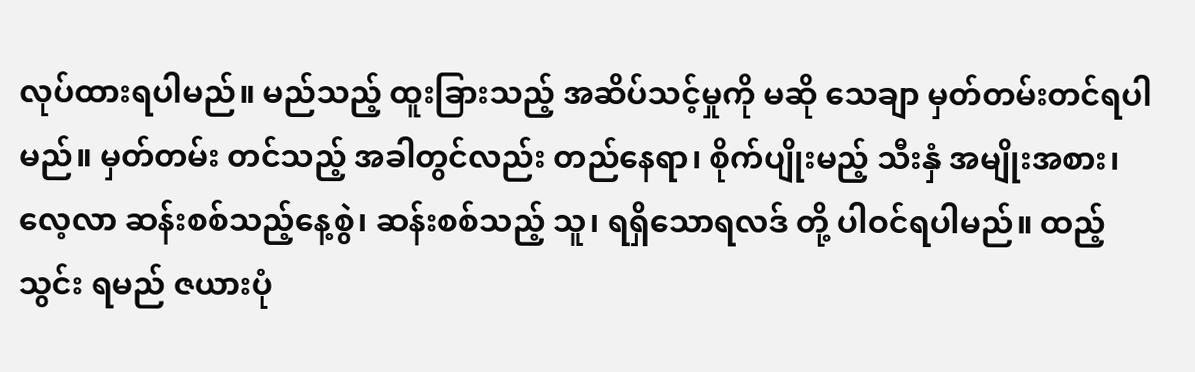လုပ်ထားရပါမည်။ မည်သည့် ထူးခြားသည့် အဆိပ်သင့်မှုကို မဆို သေချာ မှတ်တမ်းတင်ရပါမည်။ မှတ်တမ်း တင်သည့် အခါတွင်လည်း တည်နေရာ၊ စိုက်ပျိုးမည့် သီးနှံ အမျိုးအစား၊ လေ့လာ ဆန်းစစ်သည့်နေ့စွဲ၊ ဆန်းစစ်သည့် သူ၊ ရရှိသောရလဒ် တို့ ပါဝင်ရပါမည်။ ထည့်သွင်း ရမည် ဇယားပုံ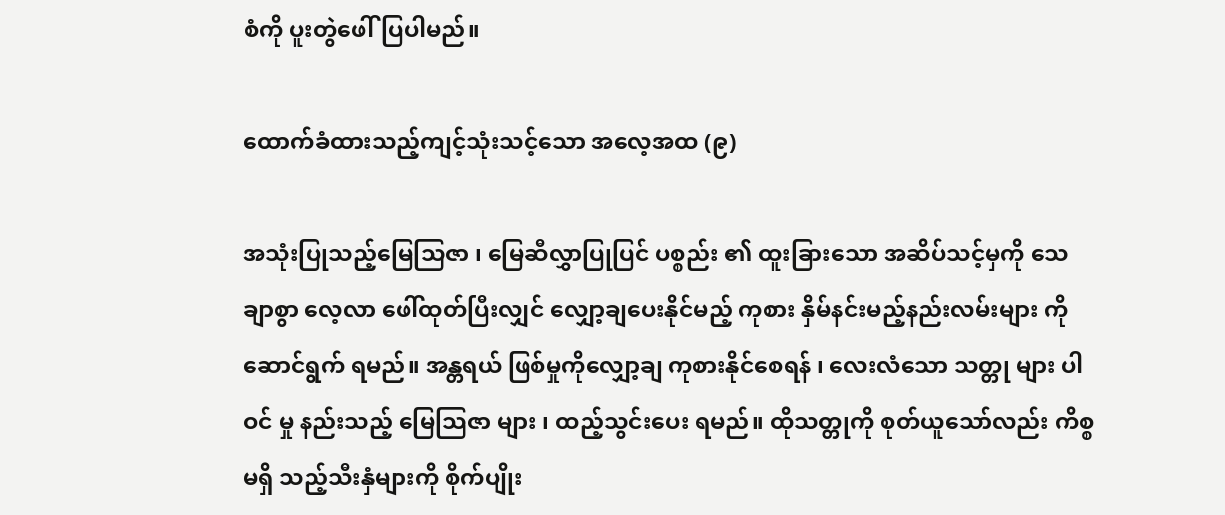စံကို ပူးတွဲဖေါ်ပြပါမည်။

ထောက်ခံထားသည့်ကျင့်သုံးသင့်သော အလေ့အထ (၉)

အသုံးပြုသည့်မြေသြဇာ ၊ မြေဆီလွှာပြုပြင် ပစ္စည်း ၏ ထူးခြားသော အဆိပ်သင့်မှကို သေချာစွာ လေ့လာ ဖေါ်ထုတ်ပြီးလျှင် လျှော့ချပေးနိုင်မည့် ကုစား နှိမ်နင်းမည့်နည်းလမ်းများ ကို ဆောင်ရွက် ရမည်။ အန္တရယ် ဖြစ်မှုကိုလျှော့ချ ကုစားနိုင်စေရန် ၊ လေးလံသော သတ္တု များ ပါဝင် မှု နည်းသည့် မြေသြဇာ များ ၊ ထည့်သွင်းပေး ရမည်။ ထိုသတ္တုကို စုတ်ယူသော်လည်း ကိစ္စ မရှိ သည့်သီးနှံများကို စိုက်ပျိုး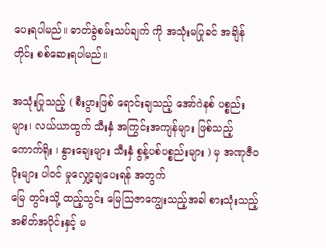ပေးရပါမည်။ ဓာတ်ခွဲစမ်းသပ်ချက် ကို အသုံးမပြုခင် အချိန်တိုင်း စစ်ဆေးရပါမည်။

အသုံးပြုသည့် ( စီးပွားဖြစ် ရောင်းချသည့် အော်ဂဲနစ် ပစ္စည်းများ၊ လယ်ယာထွက် သီးနှံ အကြွင်းအကျန်များ ဖြစ်သည့် ကောက်ရိုး ၊ နွားချေးများ သီးနှံ စွန့်ပစ်ပစ္စည်းများ ) မှ အဏုဇီဝပိုးများ ပါဝင် မှုလျှော့ချပေးရန် အတွက်
မြေ တွင်းသို့ ထည့်သွင်း မြေသြဇာကျွေးသည့်အခါ စားသုံးသည့် အစိတ်အပိုင်းနှင့် မ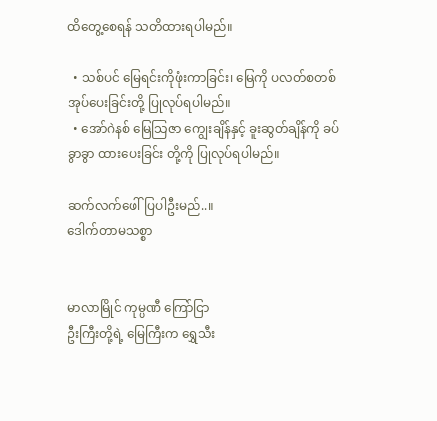ထိတွေ့စေရန် သတိထားရပါမည်။

  • သစ်ပင် မြေရင်းကိုဖုံးကာခြင်း၊ မြေကို ပလတ်စတစ် အုပ်ပေးခြင်းတို့ ပြုလုပ်ရပါမည်။
  • အော်ဂဲနစ် မြေသြဇာ ကျွေးချိန်နှင့် ခူးဆွတ်ချိန်ကို ခပ်ခွာခွာ ထားပေးခြင်း တို့ကို ပြုလုပ်ရပါမည်။

ဆက်လက်ဖေါ်ပြပါဦးမည်..။
ဒေါက်တာမသစ္စာ


မာလာမြိုင် ကုမ္ပဏီ ကြော်ငြာ
ဦးကြီးတို့ရဲ့ မြေကြီးက ရွှေသီး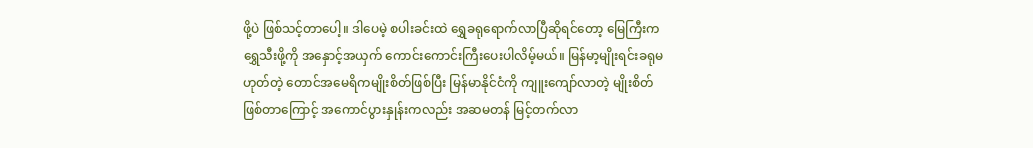ဖို့ပဲ ဖြစ်သင့်တာပေါ့။ ဒါပေမဲ့ စပါးခင်းထဲ ရွှေခရုရောက်လာပြီဆိုရင်တော့ မြေကြီးက ရွှေသီးဖို့ကို အနှောင့်အယှက် ကောင်းကောင်းကြီးပေးပါလိမ့်မယ်။ မြန်မာ့မျိုးရင်းခရုမဟုတ်တဲ့ တောင်အမေရိကမျိုးစိတ်ဖြစ်ပြီး မြန်မာနိုင်ငံကို ကျူးကျော်လာတဲ့ မျိုးစိတ်ဖြစ်တာကြောင့် အကောင်ပွားနှုန်းကလည်း အဆမတန် မြင့်တက်လာ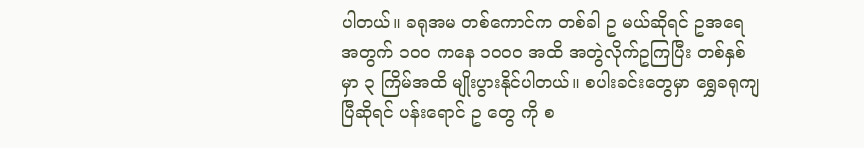ပါတယ်။ ခရုအမ တစ်ကောင်က တစ်ခါ ဥ မယ်ဆိုရင် ဥအရေအတွက် ၁၀၀ ကနေ ၁၀၀၀ အထိ အတွဲလိုက်ဥကြပြီး တစ်နှစ်မှာ ၃ ကြိမ်အထိ မျိုးပွားနိုင်ပါတယ်။ စပါးခင်းတွေမှာ ရွှေခရုကျပြီဆိုရင် ပန်းရောင် ဥ တွေ ကို စ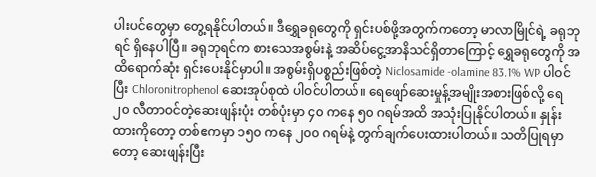ပါးပင်တွေမှာ တွေ့ရနိုင်ပါတယ်။ ဒီရွှေခရုတွေကို ရှင်းပစ်ဖို့အတွက်ကတော့ မာလာမြိုင်ရဲ့ ခရုဘုရင် ရှိနေပါပြီ။ ခရုဘုရင်က စားသေအစွမ်းနဲ့ အဆိပ်ငွေ့အာနိသင်ရှိတာကြောင့် ရွှေခရုတွေကို အထိရောက်ဆုံး ရှင်းပေးနိုင်မှာပါ။ အစွမ်းရှိပစ္စည်းဖြစ်တဲ့ Niclosamide -olamine 83.1% WP ပါဝင်ပြီး Chloronitrophenol ဆေးအုပ်စုထဲ ပါဝင်ပါတယ်။ ရေဖျော်ဆေးမှုန့်အမျိုးအစားဖြစ်လို့ ရေ ၂၀ လီတာဝင်တဲ့ဆေးဖျန်းပုံး တစ်ပုံးမှာ ၄၀ ကနေ ၅၀ ဂရမ်အထိ အသုံးပြုနိုင်ပါတယ်။ နှုန်းထားကိုတော့ တစ်ဧကမှာ ၁၅၀ ကနေ ၂၀၀ ဂရမ်နဲ့ တွက်ချက်ပေးထားပါတယ်။ သတိပြုရမှာတော့ ဆေးဖျန်းပြီး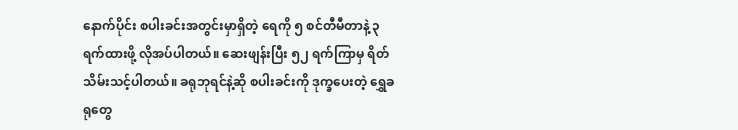နောက်ပိုင်း စပါးခင်းအတွင်းမှာရှိတဲ့ ရေကို ၅ စင်တီမီတာနဲ့ ၃ ရက်ထားဖို့ လိုအပ်ပါတယ်။ ဆေးဖျန်းပြီး ၅၂ ရက်ကြာမှ ရိတ်သိမ်းသင့်ပါတယ်။ ခရုဘုရင်နဲ့ဆို စပါးခင်းကို ဒုက္ခပေးတဲ့ ရွှေခရုတွေ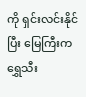ကို ရှင်းလင်းနိုင်ပြီး မြေကြီးက ရွှေသီး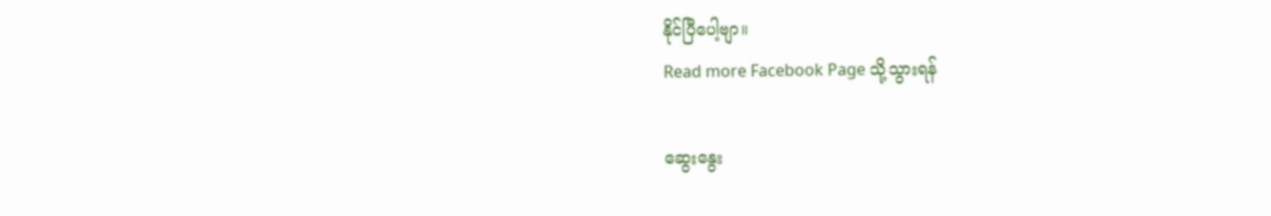နိုင်ပြီပေါ့ဗျာ။
Read more Facebook Page သို့သွားရန်

ဆွေးနွေး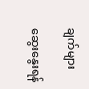ချက်များ

ဆွေးနွေးရန်